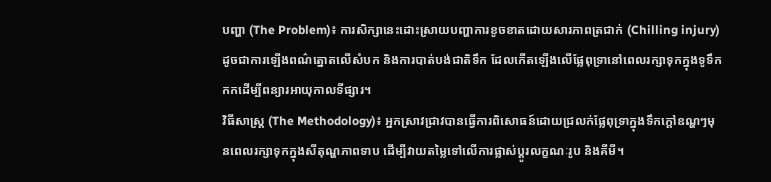បញ្ហា (The Problem)៖ ការសិក្សានេះដោះស្រាយបញ្ហាការខូចខាតដោយសារភាពត្រជាក់ (Chilling injury) ដូចជាការឡើងពណ៌ត្នោតលើសំបក និងការបាត់បង់ជាតិទឹក ដែលកើតឡើងលើផ្លែពុទ្រានៅពេលរក្សាទុកក្នុងទូទឹកកកដើម្បីពន្យារអាយុកាលទីផ្សារ។
វិធីសាស្ត្រ (The Methodology)៖ អ្នកស្រាវជ្រាវបានធ្វើការពិសោធន៍ដោយជ្រលក់ផ្លែពុទ្រាក្នុងទឹកក្ដៅឧណ្ហៗមុនពេលរក្សាទុកក្នុងសីតុណ្ហភាពទាប ដើម្បីវាយតម្លៃទៅលើការផ្លាស់ប្តូរលក្ខណៈរូប និងគីមី។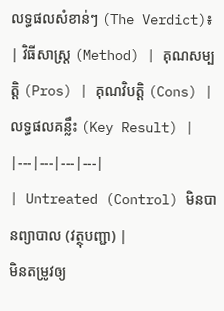លទ្ធផលសំខាន់ៗ (The Verdict)៖
| វិធីសាស្ត្រ (Method) | គុណសម្បត្តិ (Pros) | គុណវិបត្តិ (Cons) | លទ្ធផលគន្លឹះ (Key Result) |
|---|---|---|---|
| Untreated (Control) មិនបានព្យាបាល (វត្ថុបញ្ជា) |
មិនតម្រូវឲ្យ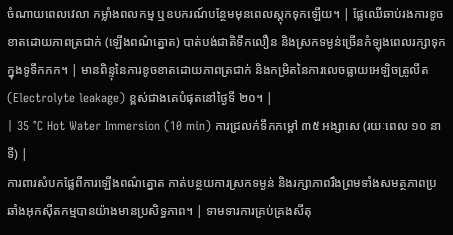ចំណាយពេលវេលា កម្លាំងពលកម្ម ឬឧបករណ៍បន្ថែមមុនពេលស្តុកទុកឡើយ។ | ផ្លែឈើឆាប់រងការខូចខាតដោយភាពត្រជាក់ (ឡើងពណ៌ត្នោត) បាត់បង់ជាតិទឹកលឿន និងស្រកទម្ងន់ច្រើនកំឡុងពេលរក្សាទុកក្នុងទូទឹកកក។ | មានពិន្ទុនៃការខូចខាតដោយភាពត្រជាក់ និងកម្រិតនៃការលេចធ្លាយអេឡិចត្រូលីត (Electrolyte leakage) ខ្ពស់ជាងគេបំផុតនៅថ្ងៃទី ២០។ |
| 35 °C Hot Water Immersion (10 min) ការជ្រលក់ទឹកកម្ដៅ ៣៥ អង្សាសេ (រយៈពេល ១០ នាទី) |
ការពារសំបកផ្លែពីការឡើងពណ៌ត្នោត កាត់បន្ថយការស្រកទម្ងន់ និងរក្សាភាពរឹងព្រមទាំងសមត្ថភាពប្រឆាំងអុកស៊ីតកម្មបានយ៉ាងមានប្រសិទ្ធភាព។ | ទាមទារការគ្រប់គ្រងសីតុ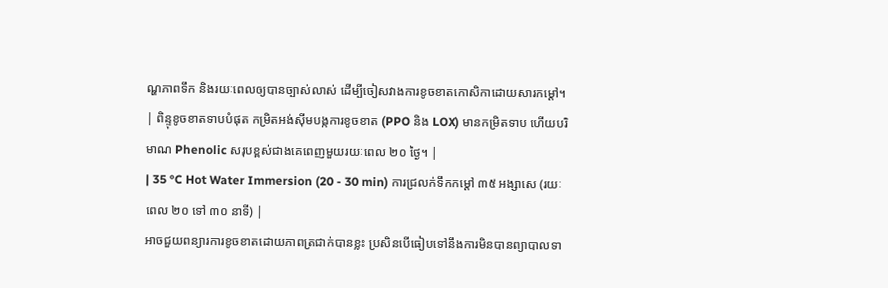ណ្ហភាពទឹក និងរយៈពេលឲ្យបានច្បាស់លាស់ ដើម្បីចៀសវាងការខូចខាតកោសិកាដោយសារកម្ដៅ។ | ពិន្ទុខូចខាតទាបបំផុត កម្រិតអង់ស៊ីមបង្កការខូចខាត (PPO និង LOX) មានកម្រិតទាប ហើយបរិមាណ Phenolic សរុបខ្ពស់ជាងគេពេញមួយរយៈពេល ២០ ថ្ងៃ។ |
| 35 °C Hot Water Immersion (20 - 30 min) ការជ្រលក់ទឹកកម្ដៅ ៣៥ អង្សាសេ (រយៈពេល ២០ ទៅ ៣០ នាទី) |
អាចជួយពន្យារការខូចខាតដោយភាពត្រជាក់បានខ្លះ ប្រសិនបើធៀបទៅនឹងការមិនបានព្យាបាលទា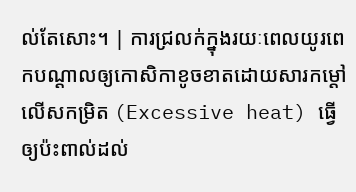ល់តែសោះ។ | ការជ្រលក់ក្នុងរយៈពេលយូរពេកបណ្តាលឲ្យកោសិកាខូចខាតដោយសារកម្ដៅលើសកម្រិត (Excessive heat) ធ្វើឲ្យប៉ះពាល់ដល់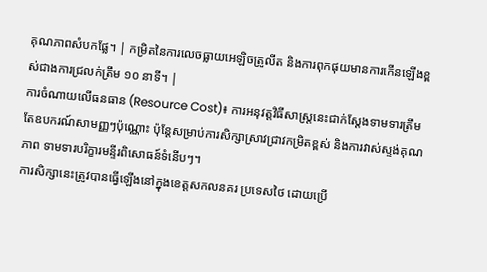គុណភាពសំបកផ្លែ។ | កម្រិតនៃការលេចធ្លាយអេឡិចត្រូលីត និងការពុកផុយមានការកើនឡើងខ្ពស់ជាងការជ្រលក់ត្រឹម ១០ នាទី។ |
ការចំណាយលើធនធាន (Resource Cost)៖ ការអនុវត្តវិធីសាស្ត្រនេះជាក់ស្តែងទាមទារត្រឹមតែឧបករណ៍សាមញ្ញៗប៉ុណ្ណោះ ប៉ុន្តែសម្រាប់ការសិក្សាស្រាវជ្រាវកម្រិតខ្ពស់ និងការវាស់ស្ទង់គុណភាព ទាមទារបរិក្ខារមន្ទីរពិសោធន៍ទំនើបៗ។
ការសិក្សានេះត្រូវបានធ្វើឡើងនៅក្នុងខេត្តសកលនគរ ប្រទេសថៃ ដោយប្រើ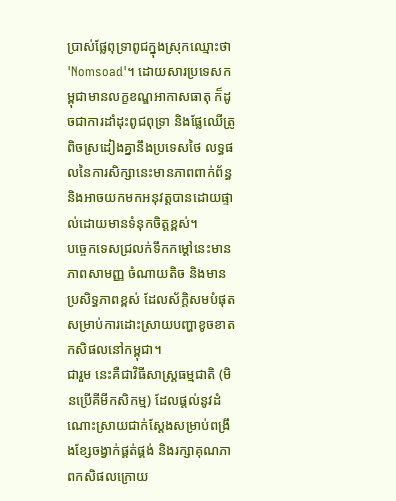ប្រាស់ផ្លែពុទ្រាពូជក្នុងស្រុកឈ្មោះថា 'Nomsoad'។ ដោយសារប្រទេសកម្ពុជាមានលក្ខខណ្ឌអាកាសធាតុ ក៏ដូចជាការដាំដុះពូជពុទ្រា និងផ្លែឈើត្រូពិចស្រដៀងគ្នានឹងប្រទេសថៃ លទ្ធផលនៃការសិក្សានេះមានភាពពាក់ព័ន្ធ និងអាចយកមកអនុវត្តបានដោយផ្ទាល់ដោយមានទំនុកចិត្តខ្ពស់។
បច្ចេកទេសជ្រលក់ទឹកកម្ដៅនេះមានភាពសាមញ្ញ ចំណាយតិច និងមានប្រសិទ្ធភាពខ្ពស់ ដែលស័ក្តិសមបំផុតសម្រាប់ការដោះស្រាយបញ្ហាខូចខាតកសិផលនៅកម្ពុជា។
ជារួម នេះគឺជាវិធីសាស្ត្រធម្មជាតិ (មិនប្រើគីមីកសិកម្ម) ដែលផ្តល់នូវដំណោះស្រាយជាក់ស្តែងសម្រាប់ពង្រឹងខ្សែចង្វាក់ផ្គត់ផ្គង់ និងរក្សាគុណភាពកសិផលក្រោយ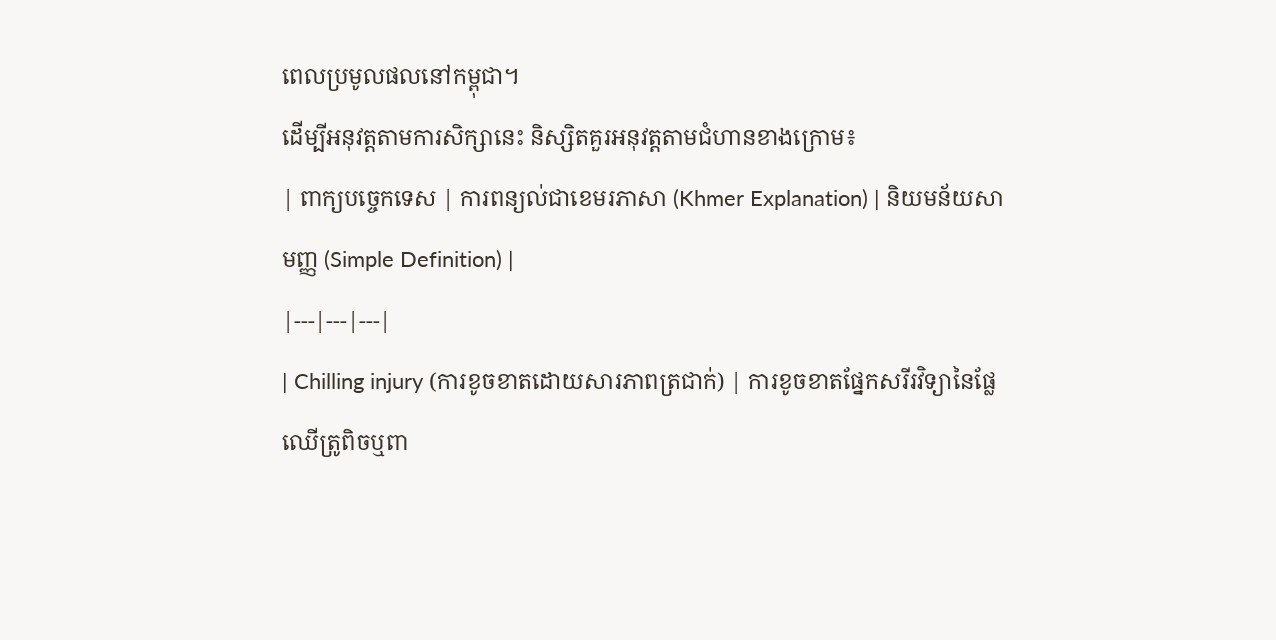ពេលប្រមូលផលនៅកម្ពុជា។
ដើម្បីអនុវត្តតាមការសិក្សានេះ និស្សិតគួរអនុវត្តតាមជំហានខាងក្រោម៖
| ពាក្យបច្ចេកទេស | ការពន្យល់ជាខេមរភាសា (Khmer Explanation) | និយមន័យសាមញ្ញ (Simple Definition) |
|---|---|---|
| Chilling injury (ការខូចខាតដោយសារភាពត្រជាក់) | ការខូចខាតផ្នែកសរីរវិទ្យានៃផ្លែឈើត្រូពិចឬពា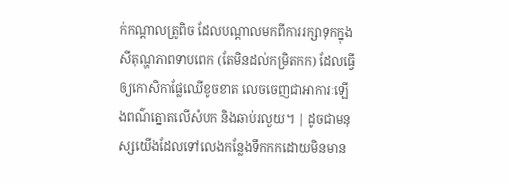ក់កណ្តាលត្រូពិច ដែលបណ្តាលមកពីការរក្សាទុកក្នុងសីតុណ្ហភាពទាបពេក (តែមិនដល់កម្រិតកក) ដែលធ្វើឲ្យកោសិកាផ្លែឈើខូចខាត លេចចេញជាអាការៈឡើងពណ៌ត្នោតលើសំបក និងឆាប់រលួយ។ | ដូចជាមនុស្សយើងដែលទៅលេងកន្លែងទឹកកកដោយមិនមាន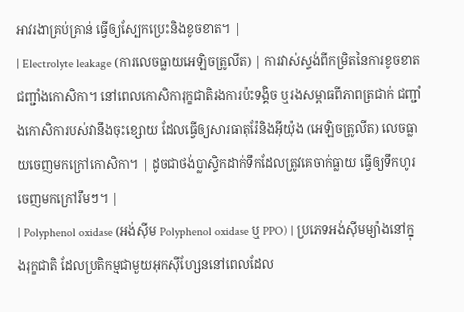អាវរងាគ្រប់គ្រាន់ ធ្វើឲ្យស្បែកប្រេះនិងខូចខាត។ |
| Electrolyte leakage (ការលេចធ្លាយអេឡិចត្រូលីត) | ការវាស់ស្ទង់ពីកម្រិតនៃការខូចខាតជញ្ជាំងកោសិកា។ នៅពេលកោសិការុក្ខជាតិរងការប៉ះទង្គិច ឬរងសម្ពាធពីភាពត្រជាក់ ជញ្ជាំងកោសិការបស់វានឹងចុះខ្សោយ ដែលធ្វើឲ្យសារធាតុរ៉ែនិងអ៊ីយ៉ុង (អេឡិចត្រូលីត) លេចធ្លាយចេញមកក្រៅកោសិកា។ | ដូចជាថង់ប្លាស្ទិកដាក់ទឹកដែលត្រូវគេចាក់ធ្លាយ ធ្វើឲ្យទឹកហូរចេញមកក្រៅរឹមៗ។ |
| Polyphenol oxidase (អង់ស៊ីម Polyphenol oxidase ឬ PPO) | ប្រភេទអង់ស៊ីមម្យ៉ាងនៅក្នុងរុក្ខជាតិ ដែលប្រតិកម្មជាមួយអុកស៊ីហ្សែននៅពេលដែល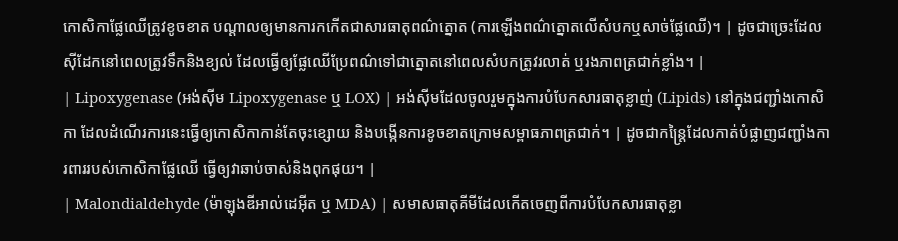កោសិកាផ្លែឈើត្រូវខូចខាត បណ្តាលឲ្យមានការកកើតជាសារធាតុពណ៌ត្នោត (ការឡើងពណ៌ត្នោតលើសំបកឬសាច់ផ្លែឈើ)។ | ដូចជាច្រេះដែលស៊ីដែកនៅពេលត្រូវទឹកនិងខ្យល់ ដែលធ្វើឲ្យផ្លែឈើប្រែពណ៌ទៅជាត្នោតនៅពេលសំបកត្រូវរលាត់ ឬរងភាពត្រជាក់ខ្លាំង។ |
| Lipoxygenase (អង់ស៊ីម Lipoxygenase ឬ LOX) | អង់ស៊ីមដែលចូលរួមក្នុងការបំបែកសារធាតុខ្លាញ់ (Lipids) នៅក្នុងជញ្ជាំងកោសិកា ដែលដំណើរការនេះធ្វើឲ្យកោសិកាកាន់តែចុះខ្សោយ និងបង្កើនការខូចខាតក្រោមសម្ពាធភាពត្រជាក់។ | ដូចជាកន្ត្រៃដែលកាត់បំផ្លាញជញ្ជាំងការពាររបស់កោសិកាផ្លែឈើ ធ្វើឲ្យវាឆាប់ចាស់និងពុកផុយ។ |
| Malondialdehyde (ម៉ាឡុងឌីអាល់ដេអ៊ីត ឬ MDA) | សមាសធាតុគីមីដែលកើតចេញពីការបំបែកសារធាតុខ្លា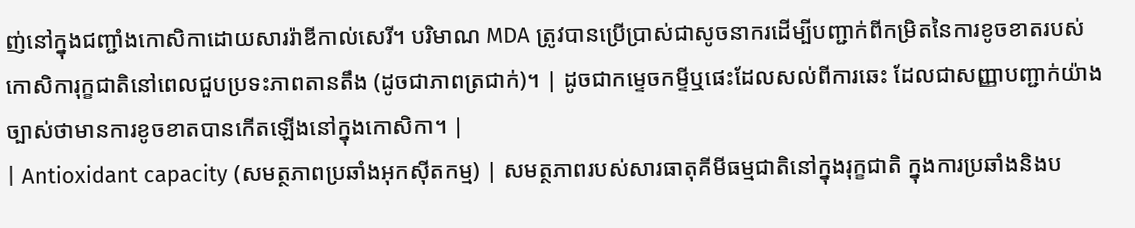ញ់នៅក្នុងជញ្ជាំងកោសិកាដោយសាររ៉ាឌីកាល់សេរី។ បរិមាណ MDA ត្រូវបានប្រើប្រាស់ជាសូចនាករដើម្បីបញ្ជាក់ពីកម្រិតនៃការខូចខាតរបស់កោសិការុក្ខជាតិនៅពេលជួបប្រទះភាពតានតឹង (ដូចជាភាពត្រជាក់)។ | ដូចជាកម្ទេចកម្ទីឬផេះដែលសល់ពីការឆេះ ដែលជាសញ្ញាបញ្ជាក់យ៉ាងច្បាស់ថាមានការខូចខាតបានកើតឡើងនៅក្នុងកោសិកា។ |
| Antioxidant capacity (សមត្ថភាពប្រឆាំងអុកស៊ីតកម្ម) | សមត្ថភាពរបស់សារធាតុគីមីធម្មជាតិនៅក្នុងរុក្ខជាតិ ក្នុងការប្រឆាំងនិងប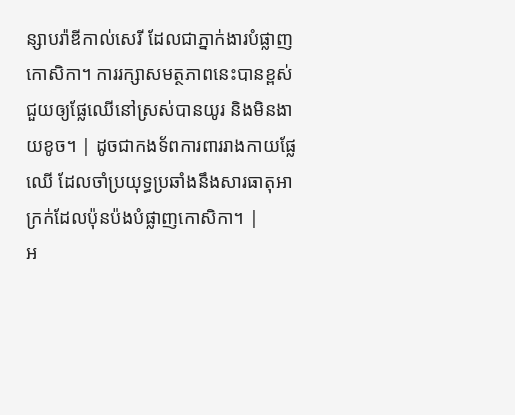ន្សាបរ៉ាឌីកាល់សេរី ដែលជាភ្នាក់ងារបំផ្លាញកោសិកា។ ការរក្សាសមត្ថភាពនេះបានខ្ពស់ ជួយឲ្យផ្លែឈើនៅស្រស់បានយូរ និងមិនងាយខូច។ | ដូចជាកងទ័ពការពាររាងកាយផ្លែឈើ ដែលចាំប្រយុទ្ធប្រឆាំងនឹងសារធាតុអាក្រក់ដែលប៉ុនប៉ងបំផ្លាញកោសិកា។ |
អ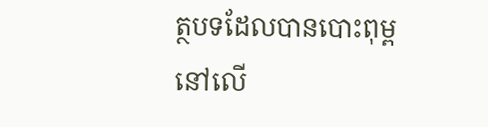ត្ថបទដែលបានបោះពុម្ពនៅលើ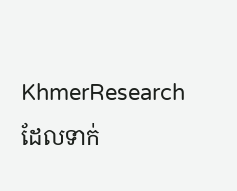KhmerResearch ដែលទាក់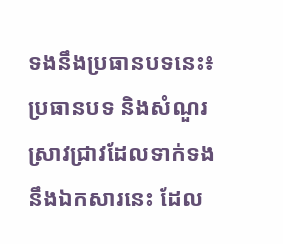ទងនឹងប្រធានបទនេះ៖
ប្រធានបទ និងសំណួរស្រាវជ្រាវដែលទាក់ទងនឹងឯកសារនេះ ដែល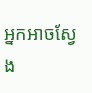អ្នកអាចស្វែង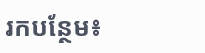រកបន្ថែម៖